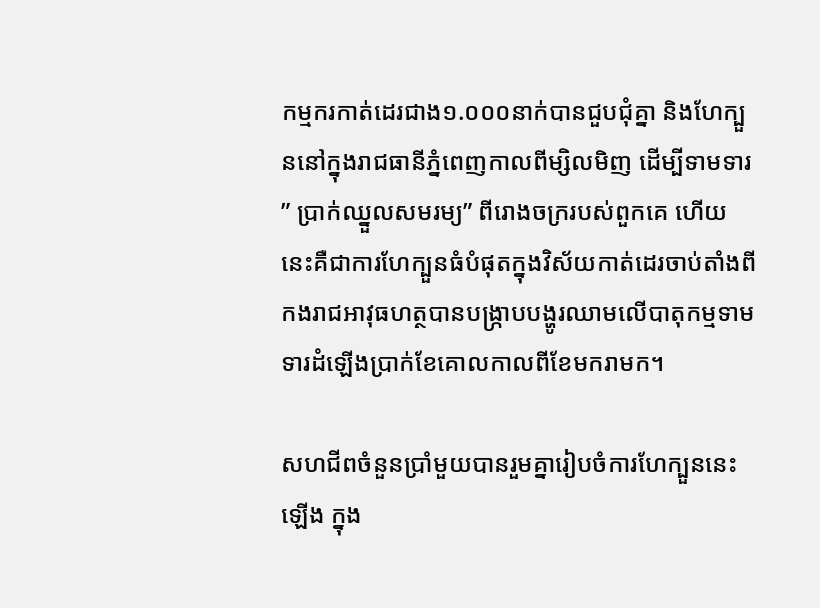កម្មករកាត់ដេរជាង១.០០០នាក់បានជួបជុំគ្នា និងហែក្បួននៅក្នុងរាជធានីភ្នំពេញកាលពីម្សិលមិញ ដើម្បីទាមទារ ” ប្រាក់ឈ្នួលសមរម្យ” ពីរោងចក្ររបស់ពួកគេ ហើយនេះគឺជាការហែក្បួនធំបំផុតក្នុងវិស័យកាត់ដេរចាប់តាំងពីកងរាជអាវុធហត្ថបានបង្ក្រាបបង្ហូរឈាមលើបាតុកម្មទាមទារដំឡើងប្រាក់ខែគោលកាលពីខែមករាមក។

សហជីពចំនួនប្រាំមួយបានរួមគ្នារៀបចំការហែក្បួននេះឡើង ក្នុង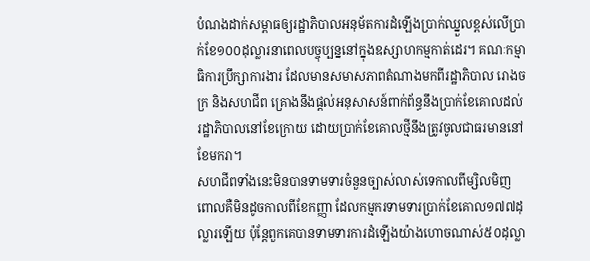បំណងដាក់សម្ពាធឲ្យរដ្ឋាភិបាលអនុម័តការដំឡើងប្រាក់ឈ្នួលខ្ពស់លើប្រាក់ខែ១០០ដុល្លារនាពេលបច្ចុប្បន្ននៅក្នុងឧស្សាហកម្មកាត់ដេរ។ គណៈកម្មាធិការប្រឹក្សាការងារ ដែលមានសមាសភាពតំណាងមកពីរដ្ឋាភិបាល រោងចក្រ និងសហជីព គ្រោងនឹងផ្ដល់អនុសាសន៍ពាក់ព័ន្ធនឹងប្រាក់ខែគោលដល់រដ្ឋាភិបាលនៅខែក្រោយ ដោយប្រាក់ខែគោលថ្មីនឹងត្រូវចូលជាធរមាននៅខែមករា។
សហជីពទាំងនេះមិនបានទាមទារចំនួនច្បាស់លាស់ទេកាលពីម្សិលមិញ ពោលគឺមិនដូចកាលពីខែកញ្ញា ដែលកម្មករទាមទារប្រាក់ខែគោល១៧៧ដុល្លារឡើយ ប៉ុន្តែពួកគេបានទាមទារការដំឡើងយ៉ាងហោចណាស់៥០ដុល្លា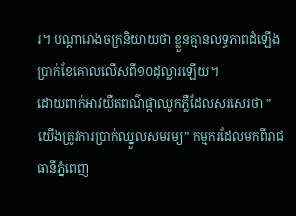រ។ បណ្ដារោងចក្រនិយាយថា ខ្លួនគ្មានលទ្ធភាពដំឡើងប្រាក់ខែគោលលើសពី១០ដុល្លារឡើយ។
ដោយពាក់អាវយឺតពណ៌ផ្កាឈូកភ្លឺដែលសរសេរថា ” យើងត្រូវការប្រាក់ឈ្នួលសមរម្យ” កម្មករដែលមកពីរាជធានីភ្នំពេញ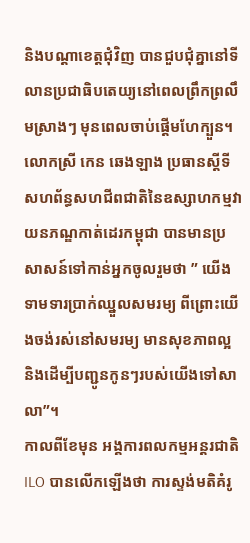និងបណ្ដាខេត្តជុំវិញ បានជួបជុំគ្នានៅទីលានប្រជាធិបតេយ្យនៅពេលព្រឹកព្រលឹមស្រាងៗ មុនពេលចាប់ផ្ដើមហែក្បួន។
លោកស្រី កេន ឆេងឡាង ប្រធានស្ដីទីសហព័ន្ធសហជីពជាតិនៃឧស្សាហកម្មវាយនភណ្ឌកាត់ដេរកម្ពុជា បានមានប្រសាសន៍ទៅកាន់អ្នកចូលរួមថា ” យើងទាមទារប្រាក់ឈ្នួលសមរម្យ ពីព្រោះយើងចង់រស់នៅសមរម្យ មានសុខភាពល្អ និងដើម្បីបញ្ជូនកូនៗរបស់យើងទៅសាលា”។
កាលពីខែមុន អង្គការពលកម្មអន្តរជាតិ ILO បានលើកឡើងថា ការស្ទង់មតិគំរូ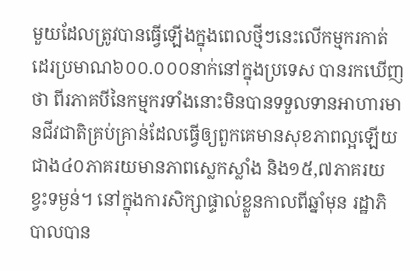មួយដែលត្រូវបានធ្វើឡើងក្នុងពេលថ្មីៗនេះលើកម្មករកាត់ដេរប្រមាណ៦០០.០០០នាក់នៅក្នុងប្រទេស បានរកឃើញថា ពីរភាគបីនៃកម្មករទាំងនោះមិនបានទទួលទានអាហារមានជីវជាតិគ្រប់គ្រាន់ដែលធ្វើឲ្យពួកគេមានសុខភាពល្អឡើយ ជាង៤០ភាគរយមានភាពស្លេកស្លាំង និង១៥,៧ភាគរយខ្វះទម្ងន់។ នៅក្នុងការសិក្សាផ្ទាល់ខ្លួនកាលពីឆ្នាំមុន រដ្ឋាភិបាលបាន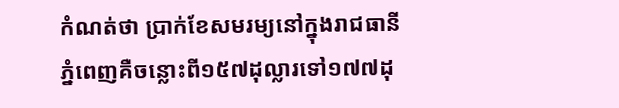កំណត់ថា ប្រាក់ខែសមរម្យនៅក្នុងរាជធានីភ្នំពេញគឺចន្លោះពី១៥៧ដុល្លារទៅ១៧៧ដុ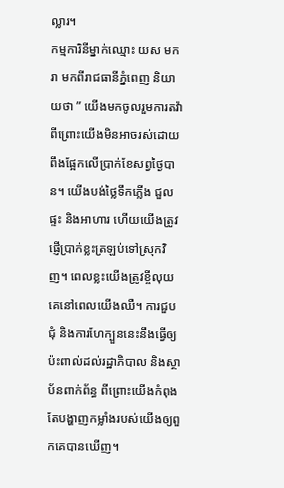ល្លារ។
កម្មការិនីម្នាក់ឈ្មោះ យស មករា មកពីរាជធានីភ្នំពេញ និយាយថា ” យើងមកចូលរួមការតវ៉ា ពីព្រោះយើងមិនអាចរស់ដោយពឹងផ្អែកលើប្រាក់ខែសព្វថ្ងៃបាន។ យើងបង់ថ្លៃទឹកភ្លើង ជួលផ្ទះ និងអាហារ ហើយយើងត្រូវផ្ញើប្រាក់ខ្លះត្រឡប់ទៅស្រុកវិញ។ ពេលខ្លះយើងត្រូវខ្ចីលុយគេនៅពេលយើងឈឺ។ ការជួបជុំ និងការហែក្បួននេះនឹងធ្វើឲ្យប៉ះពាល់ដល់រដ្ឋាភិបាល និងស្ថាប័នពាក់ព័ន្ធ ពីព្រោះយើងកំពុងតែបង្ហាញកម្លាំងរបស់យើងឲ្យពួកគេបានឃើញ។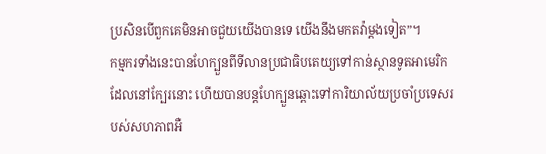ប្រសិនបើពួកគេមិនអាចជួយយើងបានទេ យើងនឹងមកតវ៉ាម្ដងទៀត”។
កម្មករទាំងនេះបានហែក្បួនពីទីលានប្រជាធិបតេយ្យទៅកាន់ស្ថានទូតអាមេរិកដែលនៅក្បែរនោះ ហើយបានបន្តហែក្បួនឆ្ពោះទៅការិយាល័យប្រចាំប្រទេសរបស់សហភាពអឺ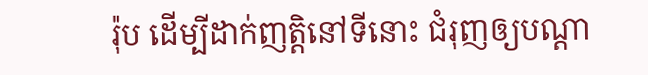រ៉ុប ដើម្បីដាក់ញត្តិនៅទីនោះ ជំរុញឲ្យបណ្ដា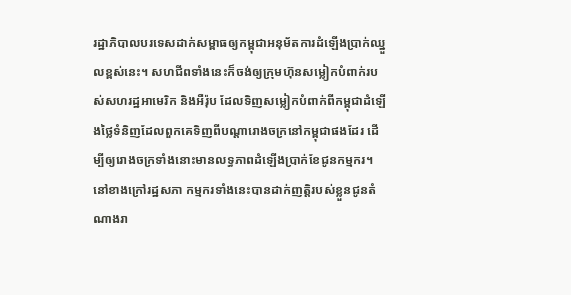រដ្ឋាភិបាលបរទេសដាក់សម្ពាធឲ្យកម្ពុជាអនុម័តការដំឡើងប្រាក់ឈ្នួលខ្ពស់នេះ។ សហជីពទាំងនេះក៏ចង់ឲ្យក្រុមហ៊ុនសម្លៀកបំពាក់របស់សហរដ្ឋអាមេរិក និងអឺរ៉ុប ដែលទិញសម្លៀកបំពាក់ពីកម្ពុជាដំឡើងថ្លៃទំនិញដែលពួកគេទិញពីបណ្ដារោងចក្រនៅកម្ពុជាផងដែរ ដើម្បីឲ្យរោងចក្រទាំងនោះមានលទ្ធភាពដំឡើងប្រាក់ខែជូនកម្មករ។
នៅខាងក្រៅរដ្ឋសភា កម្មករទាំងនេះបានដាក់ញត្តិរបស់ខ្លួនជូនតំណាងរា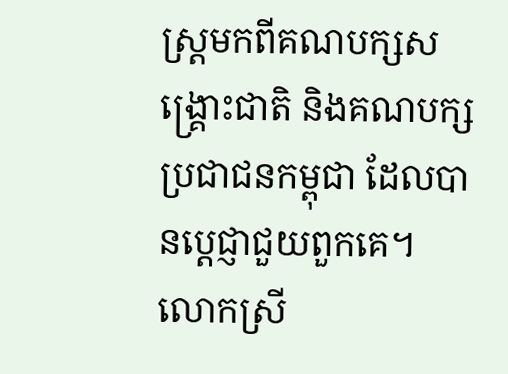ស្ត្រមកពីគណបក្សសង្គ្រោះជាតិ និងគណបក្សប្រជាជនកម្ពុជា ដែលបានប្ដេជ្ញាជួយពួកគេ។
លោកស្រី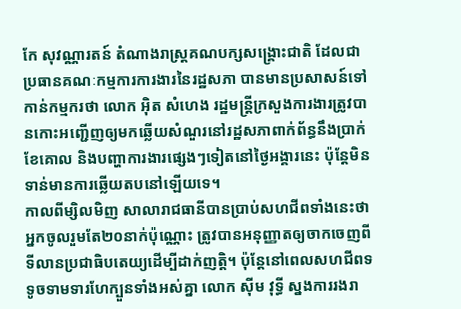កែ សុវណ្ណារតន៍ តំណាងរាស្ត្រគណបក្សសង្គ្រោះជាតិ ដែលជាប្រធានគណៈកម្មការការងារនៃរដ្ឋសភា បានមានប្រសាសន៍ទៅកាន់កម្មករថា លោក អុិត សំហេង រដ្ឋមន្ត្រីក្រសួងការងារត្រូវបានកោះអញ្ជើញឲ្យមកឆ្លើយសំណួរនៅរដ្ឋសភាពាក់ព័ន្ធនឹងប្រាក់ខែគោល និងបញ្ហាការងារផ្សេងៗទៀតនៅថ្ងៃអង្គារនេះ ប៉ុន្តែមិនទាន់មានការឆ្លើយតបនៅឡើយទេ។
កាលពីម្សិលមិញ សាលារាជធានីបានប្រាប់សហជីពទាំងនេះថា អ្នកចូលរួមតែ២០នាក់ប៉ុណ្ណោះ ត្រូវបានអនុញ្ញាតឲ្យចាកចេញពីទីលានប្រជាធិបតេយ្យដើម្បីដាក់ញត្តិ។ ប៉ុន្តែនៅពេលសហជីពទទូចទាមទារហែក្បួនទាំងអស់គ្នា លោក ស៊ីម វុទ្ធី ស្នងការរងរា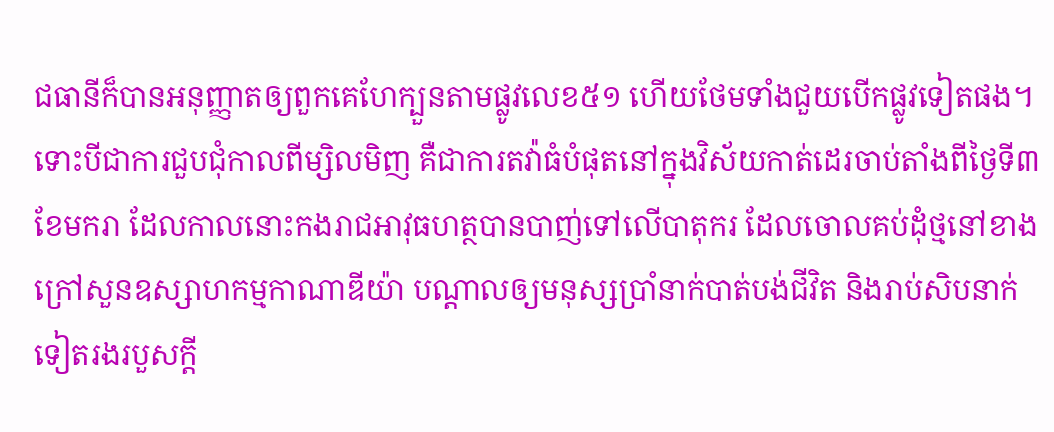ជធានីក៏បានអនុញ្ញាតឲ្យពួកគេហែក្បួនតាមផ្លូវលេខ៥១ ហើយថែមទាំងជួយបើកផ្លូវទៀតផង។
ទោះបីជាការជួបជុំកាលពីម្សិលមិញ គឺជាការតវ៉ាធំបំផុតនៅក្នុងវិស័យកាត់ដេរចាប់តាំងពីថ្ងៃទី៣ ខែមករា ដែលកាលនោះកងរាជអាវុធហត្ថបានបាញ់ទៅលើបាតុករ ដែលចោលគប់ដុំថ្មនៅខាងក្រៅសួនឧស្សាហកម្មកាណាឌីយ៉ា បណ្ដាលឲ្យមនុស្សប្រាំនាក់បាត់បង់ជីវិត និងរាប់សិបនាក់ទៀតរងរបួសក្ដី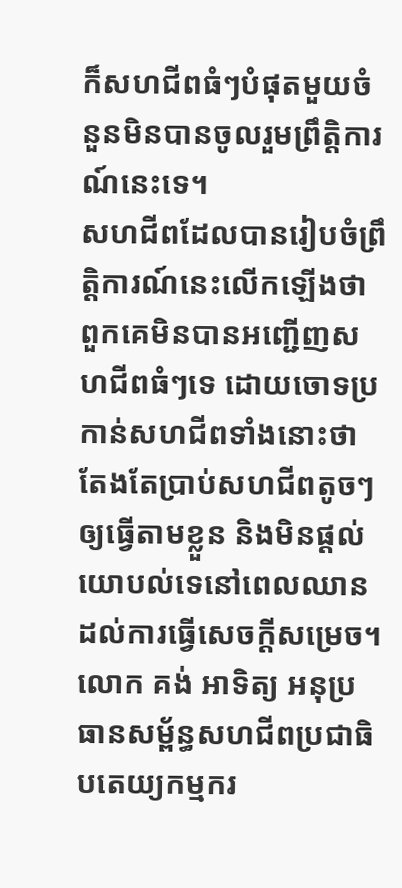ក៏សហជីពធំៗបំផុតមួយចំនួនមិនបានចូលរួមព្រឹត្តិការណ៍នេះទេ។
សហជីពដែលបានរៀបចំព្រឹត្តិការណ៍នេះលើកឡើងថា ពួកគេមិនបានអញ្ជើញសហជីពធំៗទេ ដោយចោទប្រកាន់សហជីពទាំងនោះថា តែងតែប្រាប់សហជីពតូចៗឲ្យធ្វើតាមខ្លួន និងមិនផ្ដល់យោបល់ទេនៅពេលឈានដល់ការធ្វើសេចក្ដីសម្រេច។
លោក គង់ អាទិត្យ អនុប្រធានសម្ព័ន្ធសហជីពប្រជាធិបតេយ្យកម្មករ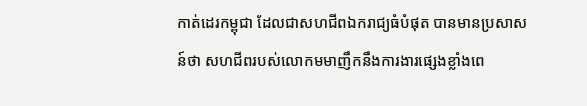កាត់ដេរកម្ពុជា ដែលជាសហជីពឯករាជ្យធំបំផុត បានមានប្រសាសន៍ថា សហជីពរបស់លោកមមាញឹកនឹងការងារផ្សេងខ្លាំងពេ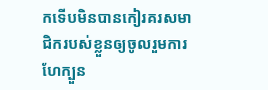កទើបមិនបានកៀរគរសមាជិករបស់ខ្លួនឲ្យចូលរួមការហែក្បួន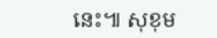នេះ៕ សុខុម